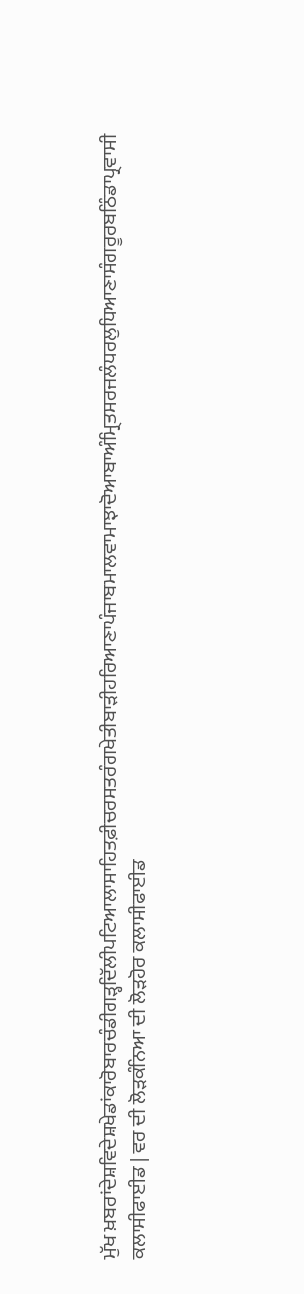ਮੁੱਖ ਖ਼ਬਰਾਂਦੇਸ਼ਵਿਦੇਸ਼ਖੇਡਾਂਕਾਰੋਬਾਰਚੰਡੀਗੜ੍ਹਦਿੱਲੀਪਟਿਆਲਾਸਾਹਿਤਫ਼ੀਚਰਸਤਰੰਗਖੇਤੀਬਾੜੀਹਰਿਆਣਾਪੰਜਾਬਮਾਲਵਾਮਾਝਾਦੋਆਬਾਅੰਮ੍ਰਿਤਸਰਜਲੰਧਰਲੁਧਿਆਣਾਸੰਗਰੂਰਬਠਿੰਡਾਪ੍ਰਵਾਸੀ
ਕਲਾਸੀਫਾਈਡ | ਵਰ ਦੀ ਲੋੜਕੰਨਿਆ ਦੀ ਲੋੜਹੋਰ ਕਲਾਸੀਫਾਈਡ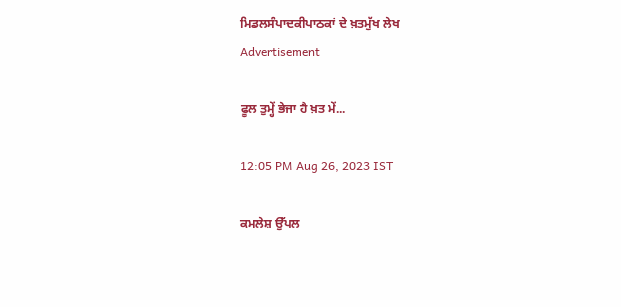ਮਿਡਲਸੰਪਾਦਕੀਪਾਠਕਾਂ ਦੇ ਖ਼ਤਮੁੱਖ ਲੇਖ
Advertisement

ਫੂਲ ਤੁਮ੍ਹੇਂ ਭੇਜਾ ਹੈ ਖ਼ਤ ਮੇਂ...

12:05 PM Aug 26, 2023 IST

ਕਮਲੇਸ਼ ਉੱਪਲ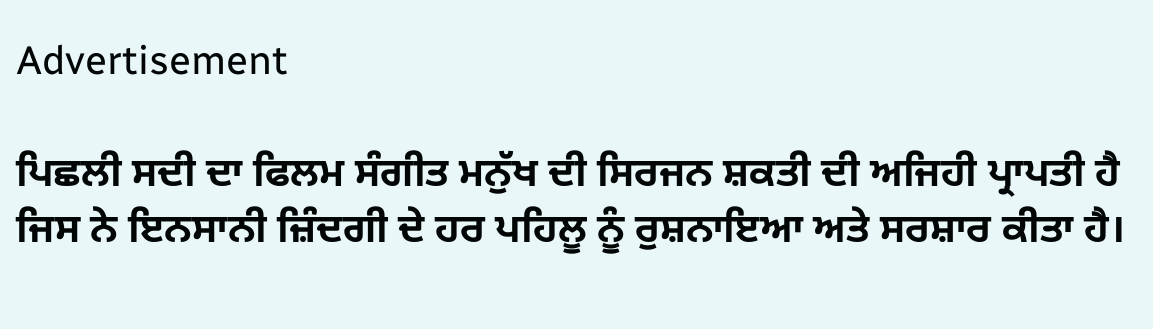Advertisement

ਪਿਛਲੀ ਸਦੀ ਦਾ ਫਿਲਮ ਸੰਗੀਤ ਮਨੁੱਖ ਦੀ ਸਿਰਜਨ ਸ਼ਕਤੀ ਦੀ ਅਜਿਹੀ ਪ੍ਰਾਪਤੀ ਹੈ ਜਿਸ ਨੇ ਇਨਸਾਨੀ ਜ਼ਿੰਦਗੀ ਦੇ ਹਰ ਪਹਿਲੂ ਨੂੰ ਰੁਸ਼ਨਾਇਆ ਅਤੇ ਸਰਸ਼ਾਰ ਕੀਤਾ ਹੈ।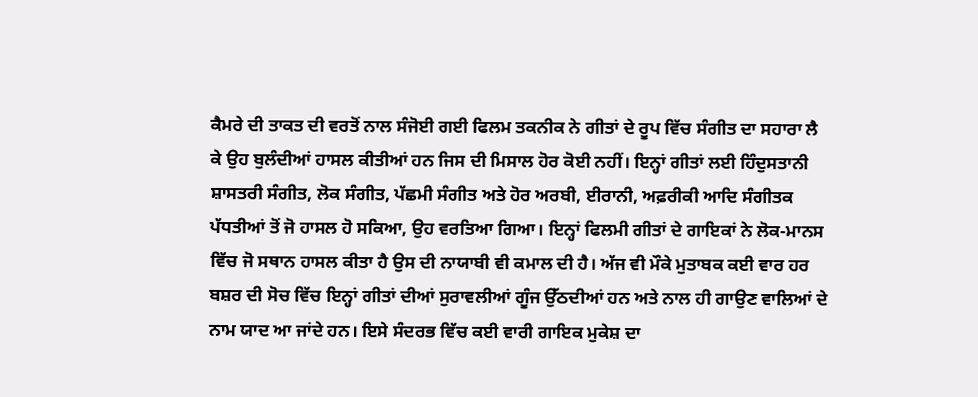ਕੈਮਰੇ ਦੀ ਤਾਕਤ ਦੀ ਵਰਤੋਂ ਨਾਲ ਸੰਜੋਈ ਗਈ ਫਿਲਮ ਤਕਨੀਕ ਨੇ ਗੀਤਾਂ ਦੇ ਰੂਪ ਵਿੱਚ ਸੰਗੀਤ ਦਾ ਸਹਾਰਾ ਲੈ ਕੇ ਉਹ ਬੁਲੰਦੀਆਂ ਹਾਸਲ ਕੀਤੀਆਂ ਹਨ ਜਿਸ ਦੀ ਮਿਸਾਲ ਹੋਰ ਕੋਈ ਨਹੀਂ। ਇਨ੍ਹਾਂ ਗੀਤਾਂ ਲਈ ਹਿੰਦੁਸਤਾਨੀ ਸ਼ਾਸਤਰੀ ਸੰਗੀਤ, ਲੋਕ ਸੰਗੀਤ, ਪੱਛਮੀ ਸੰਗੀਤ ਅਤੇ ਹੋਰ ਅਰਬੀ, ਈਰਾਨੀ, ਅਫ਼ਰੀਕੀ ਆਦਿ ਸੰਗੀਤਕ ਪੱਧਤੀਆਂ ਤੋਂ ਜੋ ਹਾਸਲ ਹੋ ਸਕਿਆ, ਉਹ ਵਰਤਿਆ ਗਿਆ। ਇਨ੍ਹਾਂ ਫਿਲਮੀ ਗੀਤਾਂ ਦੇ ਗਾਇਕਾਂ ਨੇ ਲੋਕ-ਮਾਨਸ ਵਿੱਚ ਜੋ ਸਥਾਨ ਹਾਸਲ ਕੀਤਾ ਹੈ ਉਸ ਦੀ ਨਾਯਾਬੀ ਵੀ ਕਮਾਲ ਦੀ ਹੈ। ਅੱਜ ਵੀ ਮੌਕੇ ਮੁਤਾਬਕ ਕਈ ਵਾਰ ਹਰ ਬਸ਼ਰ ਦੀ ਸੋਚ ਵਿੱਚ ਇਨ੍ਹਾਂ ਗੀਤਾਂ ਦੀਆਂ ਸੁਰਾਵਲੀਆਂ ਗੂੰਜ ਉੱਠਦੀਆਂ ਹਨ ਅਤੇ ਨਾਲ ਹੀ ਗਾਉਣ ਵਾਲਿਆਂ ਦੇ ਨਾਮ ਯਾਦ ਆ ਜਾਂਦੇ ਹਨ। ਇਸੇ ਸੰਦਰਭ ਵਿੱਚ ਕਈ ਵਾਰੀ ਗਾਇਕ ਮੁਕੇਸ਼ ਦਾ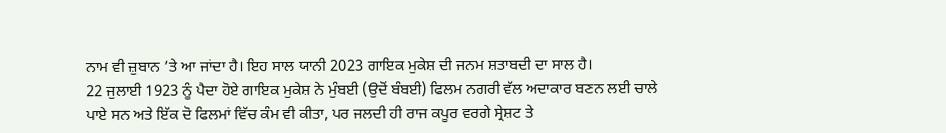ਨਾਮ ਵੀ ਜ਼ੁਬਾਨ ’ਤੇ ਆ ਜਾਂਦਾ ਹੈ। ਇਹ ਸਾਲ ਯਾਨੀ 2023 ਗਾਇਕ ਮੁਕੇਸ਼ ਦੀ ਜਨਮ ਸ਼ਤਾਬਦੀ ਦਾ ਸਾਲ ਹੈ।
22 ਜੁਲਾਈ 1923 ਨੂੰ ਪੈਦਾ ਹੋਏ ਗਾਇਕ ਮੁਕੇਸ਼ ਨੇ ਮੁੰਬਈ (ਉਦੋਂ ਬੰਬਈ) ਫਿਲਮ ਨਗਰੀ ਵੱਲ ਅਦਾਕਾਰ ਬਣਨ ਲਈ ਚਾਲੇ ਪਾਏ ਸਨ ਅਤੇ ਇੱਕ ਦੋ ਫਿਲਮਾਂ ਵਿੱਚ ਕੰਮ ਵੀ ਕੀਤਾ, ਪਰ ਜਲਦੀ ਹੀ ਰਾਜ ਕਪੂਰ ਵਰਗੇ ਸ੍ਰੇਸ਼ਟ ਤੇ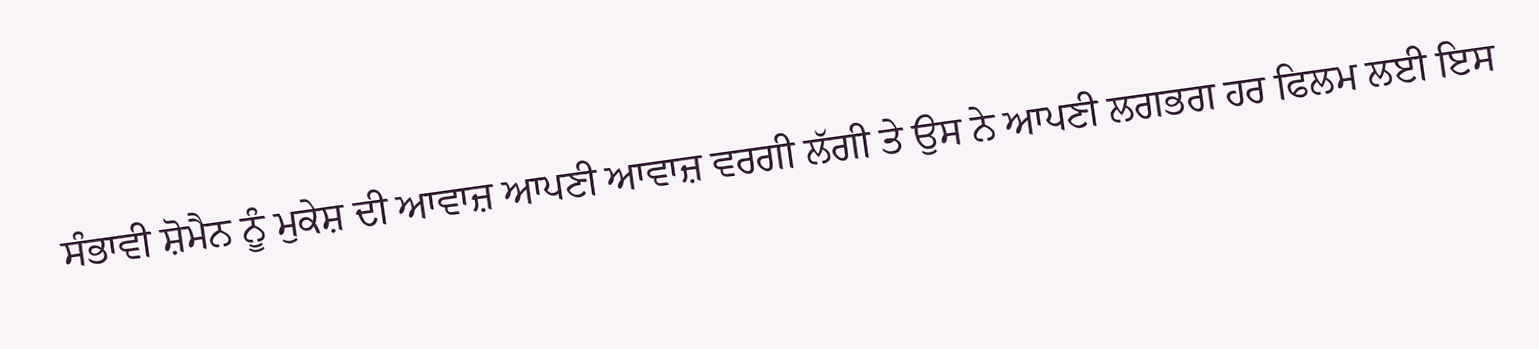ਸੰਭਾਵੀ ਸ਼ੋਮੈਨ ਨੂੰ ਮੁਕੇਸ਼ ਦੀ ਆਵਾਜ਼ ਆਪਣੀ ਆਵਾਜ਼ ਵਰਗੀ ਲੱਗੀ ਤੇ ਉਸ ਨੇ ਆਪਣੀ ਲਗਭਗ ਹਰ ਫਿਲਮ ਲਈ ਇਸ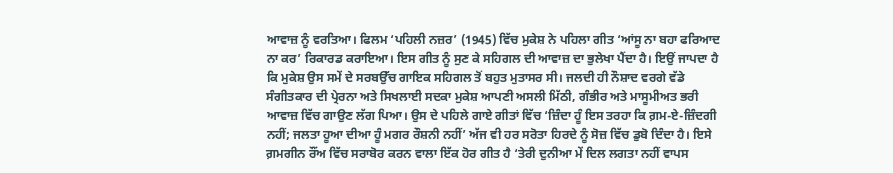ਆਵਾਜ਼ ਨੂੰ ਵਰਤਿਆ। ਫਿਲਮ ‘ਪਹਿਲੀ ਨਜ਼ਰ’ (1945) ਵਿੱਚ ਮੁਕੇਸ਼ ਨੇ ਪਹਿਲਾ ਗੀਤ ‘ਆਂਸੂ ਨਾ ਬਹਾ ਫਰਿਆਦ ਨਾ ਕਰ’ ਰਿਕਾਰਡ ਕਰਾਇਆ। ਇਸ ਗੀਤ ਨੂੰ ਸੁਣ ਕੇ ਸਹਿਗਲ ਦੀ ਆਵਾਜ਼ ਦਾ ਭੁਲੇਖਾ ਪੈਂਦਾ ਹੈ। ਇਉਂ ਜਾਪਦਾ ਹੈ ਕਿ ਮੁਕੇਸ਼ ਉਸ ਸਮੇਂ ਦੇ ਸਰਬਉੱਚ ਗਾਇਕ ਸਹਿਗਲ ਤੋਂ ਬਹੁਤ ਮੁਤਾਸਰ ਸੀ। ਜਲਦੀ ਹੀ ਨੌਸ਼ਾਦ ਵਰਗੇ ਵੱਡੇ ਸੰਗੀਤਕਾਰ ਦੀ ਪ੍ਰੇਰਨਾ ਅਤੇ ਸਿਖਲਾਈ ਸਦਕਾ ਮੁਕੇਸ਼ ਆਪਣੀ ਅਸਲੀ ਮਿੱਠੀ, ਗੰਭੀਰ ਅਤੇ ਮਾਸੂਮੀਅਤ ਭਰੀ ਆਵਾਜ਼ ਵਿੱਚ ਗਾਉਣ ਲੱਗ ਪਿਆ। ਉਸ ਦੇ ਪਹਿਲੇ ਗਾਏ ਗੀਤਾਂ ਵਿੱਚ ‘ਜ਼ਿੰਦਾ ਹੂੰ ਇਸ ਤਰਹਾ ਕਿ ਗ਼ਮ-ਏ-ਜ਼ਿੰਦਗੀ ਨਹੀਂ; ਜਲਤਾ ਹੂਆ ਦੀਆ ਹੂੰ ਮਗਰ ਰੌਸ਼ਨੀ ਨਹੀਂ’ ਅੱਜ ਵੀ ਹਰ ਸਰੋਤਾ ਹਿਰਦੇ ਨੂੰ ਸੋਜ਼ ਵਿੱਚ ਡੁਬੋ ਦਿੰਦਾ ਹੈ। ਇਸੇ ਗ਼ਮਗੀਨ ਰੌਂਅ ਵਿੱਚ ਸਰਾਬੋਰ ਕਰਨ ਵਾਲਾ ਇੱਕ ਹੋਰ ਗੀਤ ਹੈ ‘ਤੇਰੀ ਦੁਨੀਆ ਮੇਂ ਦਿਲ ਲਗਤਾ ਨਹੀਂ ਵਾਪਸ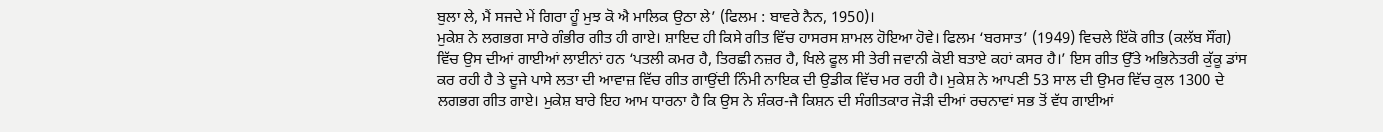ਬੁਲਾ ਲੇ, ਮੈਂ ਸਜਦੇ ਮੇਂ ਗਿਰਾ ਹੂੰ ਮੁਝ ਕੋ ਐ ਮਾਲਿਕ ਉਠਾ ਲੇ’ (ਫਿਲਮ : ਬਾਵਰੇ ਨੈਨ, 1950)।
ਮੁਕੇਸ਼ ਨੇ ਲਗਭਗ ਸਾਰੇ ਗੰਭੀਰ ਗੀਤ ਹੀ ਗਾਏ। ਸ਼ਾਇਦ ਹੀ ਕਿਸੇ ਗੀਤ ਵਿੱਚ ਹਾਸਰਸ ਸ਼ਾਮਲ ਹੋਇਆ ਹੋਵੇ। ਫਿਲਮ ‘ਬਰਸਾਤ’ (1949) ਵਿਚਲੇ ਇੱਕੋ ਗੀਤ (ਕਲੱਬ ਸੌਂਗ) ਵਿੱਚ ਉਸ ਦੀਆਂ ਗਾਈਆਂ ਲਾਈਨਾਂ ਹਨ ‘ਪਤਲੀ ਕਮਰ ਹੈ, ਤਿਰਛੀ ਨਜ਼ਰ ਹੈ, ਖਿਲੇ ਫੂਲ ਸੀ ਤੇਰੀ ਜਵਾਨੀ ਕੋਈ ਬਤਾਏ ਕਹਾਂ ਕਸਰ ਹੈ।’ ਇਸ ਗੀਤ ਉੱਤੇ ਅਭਿਨੇਤਰੀ ਕੁੱਕੂ ਡਾਂਸ ਕਰ ਰਹੀ ਹੈ ਤੇ ਦੂਜੇ ਪਾਸੇ ਲਤਾ ਦੀ ਆਵਾਜ਼ ਵਿੱਚ ਗੀਤ ਗਾਉਂਦੀ ਨਿੰਮੀ ਨਾਇਕ ਦੀ ਉਡੀਕ ਵਿੱਚ ਮਰ ਰਹੀ ਹੈ। ਮੁਕੇਸ਼ ਨੇ ਆਪਣੀ 53 ਸਾਲ ਦੀ ਉਮਰ ਵਿੱਚ ਕੁਲ 1300 ਦੇ ਲਗਭਗ ਗੀਤ ਗਾਏ। ਮੁਕੇਸ਼ ਬਾਰੇ ਇਹ ਆਮ ਧਾਰਨਾ ਹੈ ਕਿ ਉਸ ਨੇ ਸ਼ੰਕਰ-ਜੈ ਕਿਸ਼ਨ ਦੀ ਸੰਗੀਤਕਾਰ ਜੋੜੀ ਦੀਆਂ ਰਚਨਾਵਾਂ ਸਭ ਤੋਂ ਵੱਧ ਗਾਈਆਂ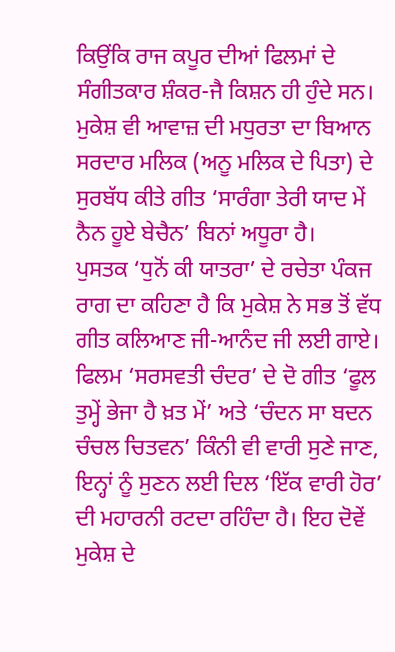ਕਿਉਂਕਿ ਰਾਜ ਕਪੂਰ ਦੀਆਂ ਫਿਲਮਾਂ ਦੇ ਸੰਗੀਤਕਾਰ ਸ਼ੰਕਰ-ਜੈ ਕਿਸ਼ਨ ਹੀ ਹੁੰਦੇ ਸਨ। ਮੁਕੇਸ਼ ਵੀ ਆਵਾਜ਼ ਦੀ ਮਧੁਰਤਾ ਦਾ ਬਿਆਨ ਸਰਦਾਰ ਮਲਿਕ (ਅਨੂ ਮਲਿਕ ਦੇ ਪਿਤਾ) ਦੇ ਸੁਰਬੱਧ ਕੀਤੇ ਗੀਤ ‘ਸਾਰੰਗਾ ਤੇਰੀ ਯਾਦ ਮੇਂ ਨੈਨ ਹੂਏ ਬੇਚੈਨ’ ਬਿਨਾਂ ਅਧੂਰਾ ਹੈ।
ਪੁਸਤਕ ‘ਧੁਨੋਂ ਕੀ ਯਾਤਰਾ’ ਦੇ ਰਚੇਤਾ ਪੰਕਜ ਰਾਗ ਦਾ ਕਹਿਣਾ ਹੈ ਕਿ ਮੁਕੇਸ਼ ਨੇ ਸਭ ਤੋਂ ਵੱਧ ਗੀਤ ਕਲਿਆਣ ਜੀ-ਆਨੰਦ ਜੀ ਲਈ ਗਾਏ। ਫਿਲਮ ‘ਸਰਸਵਤੀ ਚੰਦਰ’ ਦੇ ਦੋ ਗੀਤ ‘ਫੂਲ ਤੁਮ੍ਹੇਂ ਭੇਜਾ ਹੈ ਖ਼ਤ ਮੇਂ’ ਅਤੇ ‘ਚੰਦਨ ਸਾ ਬਦਨ ਚੰਚਲ ਚਿਤਵਨ’ ਕਿੰਨੀ ਵੀ ਵਾਰੀ ਸੁਣੇ ਜਾਣ, ਇਨ੍ਹਾਂ ਨੂੰ ਸੁਣਨ ਲਈ ਦਿਲ ‘ਇੱਕ ਵਾਰੀ ਹੋਰ’ ਦੀ ਮਹਾਰਨੀ ਰਟਦਾ ਰਹਿੰਦਾ ਹੈ। ਇਹ ਦੋਵੇਂ ਮੁਕੇਸ਼ ਦੇ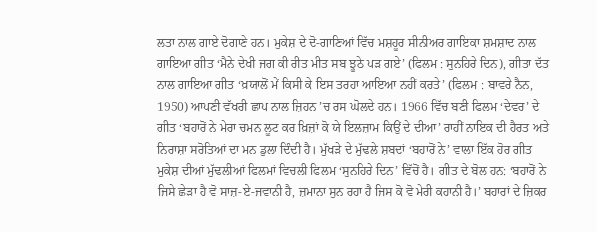ਲਤਾ ਨਾਲ ਗਾਏ ਦੋਗਾਣੇ ਹਨ। ਮੁਕੇਸ਼ ਦੇ ਦੋ-ਗਾਣਿਆਂ ਵਿੱਚ ਮਸ਼ਹੂਰ ਸੀਨੀਅਰ ਗਾਇਕਾ ਸ਼ਮਸ਼ਾਦ ਨਾਲ ਗਾਇਆ ਗੀਤ ‘ਮੈਨੇ ਦੇਖੀ ਜਗ ਕੀ ਰੀਤ ਮੀਤ ਸਬ ਝੂਠੇ ਪੜ ਗਏ’ (ਫਿਲਮ : ਸੁਨਹਿਰੇ ਦਿਨ), ਗੀਤਾ ਦੱਤ ਨਾਲ ਗਾਇਆ ਗੀਤ ‘ਖ਼ਯਾਲੋਂ ਮੇਂ ਕਿਸੀ ਕੇ ਇਸ ਤਰਹਾ ਆਇਆ ਨਹੀਂ ਕਰਤੇ’ (ਫਿਲਮ : ਬਾਵਰੇ ਨੈਨ, 1950) ਆਪਣੀ ਵੱਖਰੀ ਛਾਪ ਨਾਲ ਜ਼ਿਹਨ ’ਚ ਰਸ ਘੋਲਦੇ ਹਨ। 1966 ਵਿੱਚ ਬਣੀ ਫਿਲਮ ‘ਦੇਵਰ’ ਦੇ ਗੀਤ ‘ਬਹਾਰੋਂ ਨੇ ਮੇਰਾ ਚਮਨ ਲੂਟ ਕਰ ਖ਼ਿਜ਼ਾਂ ਕੋ ਯੇ ਇਲਜ਼ਾਮ ਕਿਉਂ ਦੇ ਦੀਆ’ ਰਾਹੀਂ ਨਾਇਕ ਦੀ ਹੈਰਤ ਅਤੇ ਨਿਰਾਸ਼ਾ ਸਰੋਤਿਆਂ ਦਾ ਮਨ ਡੁਲਾ ਦਿੰਦੀ ਹੈ। ਮੁੱਖੜੇ ਦੇ ਮੁੱਢਲੇ ਸ਼ਬਦਾਂ ‘ਬਹਾਰੋਂ ਨੇ’ ਵਾਲਾ ਇੱਕ ਹੋਰ ਗੀਤ ਮੁਕੇਸ਼ ਦੀਆਂ ਮੁੱਢਲੀਆਂ ਫਿਲਮਾਂ ਵਿਚਲੀ ਫਿਲਮ ‘ਸੁਨਹਿਰੇ ਦਿਨ’ ਵਿੱਚੋਂ ਹੈ। ਗੀਤ ਦੇ ਬੋਲ ਹਨ: ‘ਬਹਾਰੋਂ ਨੇ ਜਿਸੇ ਛੇੜਾ ਹੈ ਵੋ ਸਾਜ਼-ਏ-ਜਵਾਨੀ ਹੈ, ਜ਼ਮਾਨਾ ਸੁਨ ਰਹਾ ਹੈ ਜਿਸ ਕੋ ਵੋ ਮੇਰੀ ਕਹਾਨੀ ਹੈ।’ ਬਹਾਰਾਂ ਦੇ ਜ਼ਿਕਰ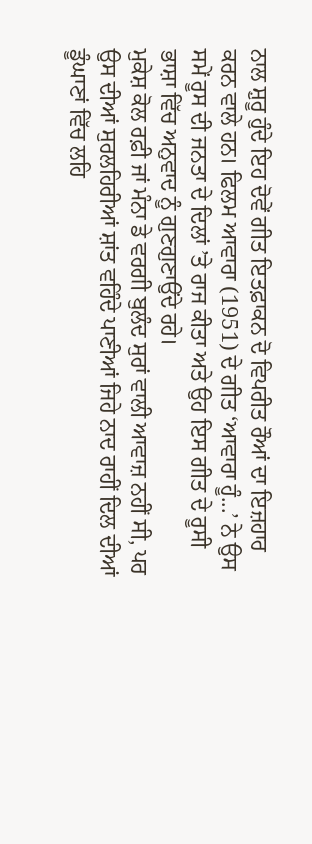ਨਾਲ ਸ਼ੁਰੂ ਹੁੰਦੇ ਇਹ ਦੋਵੇਂ ਗੀਤ ਇਤਫ਼ਾਕਨ ਦੋ ਵਿਪਰੀਤ ਰੌਆਂ ਦਾ ਇਜ਼ਹਾਰ ਕਰਨ ਵਾਲੇ ਹਨ। ਫਿਲਮ ਆਵਾਰਾ (1951) ਦੇ ਗੀਤ ‘ਆਵਾਰਾ ਹੂੰ...’ ਨੇ ਉਸ ਸਮੇਂ ਰੂਸ ਦੀ ਜਨਤਾ ਦੇ ਦਿਲਾਂ ’ਤੇ ਰਾਜ ਕੀਤਾ ਅਤੇ ਉਹ ਇਸ ਗੀਤ ਦੇ ਰੂਸੀ ਭਾਸ਼ਾ ਵਿੱਚ ਅਨੁਵਾਦ ਨੂੰ ਗੁਣਗੁਣਾਉਂਦੇ ਰਹੇ।
ਮੁਕੇਸ਼ ਕੋਲ ਰਫ਼ੀ ਜਾਂ ਮੰਨਾ ਡੇ ਵਰਗੀ ਬੁਲੰਦ ਸੁਰਾਂ ਵਾਲੀ ਆਵਾਜ਼ ਨਹੀਂ ਸੀ, ਪਰ ਉਸ ਦੀਆਂ ਸੁਰਲਹਿਰੀਆਂ ਸ਼ਾਂਤ ਵਹਿੰਦੇ ਪਾਣੀਆਂ ਜਿਹੇ ਨਾਦ ਰਾਹੀਂ ਦਿਲ ਦੀਆਂ ਡੂੰਘਾਣਾਂ ਵਿੱਚ ਲਹਿ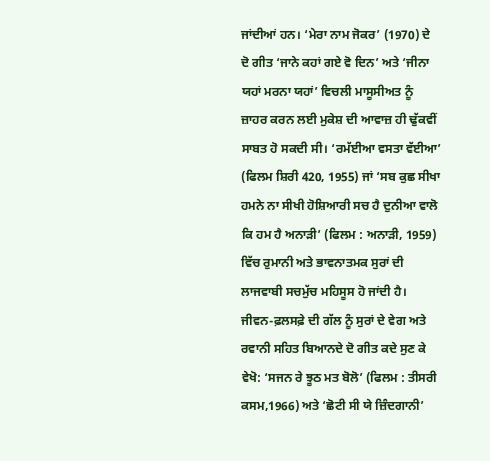ਜਾਂਦੀਆਂ ਹਨ। ‘ਮੇਰਾ ਨਾਮ ਜੋਕਰ’ (1970) ਦੇ ਦੋ ਗੀਤ ‘ਜਾਨੇ ਕਹਾਂ ਗਏ ਵੋ ਦਿਨ’ ਅਤੇ ‘ਜੀਨਾ ਯਹਾਂ ਮਰਨਾ ਯਹਾਂ’ ਵਿਚਲੀ ਮਾਸੂਸੀਅਤ ਨੂੰ ਜ਼ਾਹਰ ਕਰਨ ਲਈ ਮੁਕੇਸ਼ ਦੀ ਆਵਾਜ਼ ਹੀ ਢੁੱਕਵੀਂ ਸਾਬਤ ਹੋ ਸਕਦੀ ਸੀ। ‘ਰਮੱਈਆ ਵਸਤਾ ਵੱਈਆ’ (ਫਿਲਮ ਸ਼ਿਰੀ 420, 1955) ਜਾਂ ‘ਸਬ ਕੁਛ ਸੀਖਾ ਹਮਨੇ ਨਾ ਸੀਖੀ ਹੋਸ਼ਿਆਰੀ ਸਚ ਹੈ ਦੁਨੀਆ ਵਾਲੋ ਕਿ ਹਮ ਹੈ ਅਨਾੜੀ’ (ਫਿਲਮ : ਅਨਾੜੀ, 1959) ਵਿੱਚ ਰੁਮਾਨੀ ਅਤੇ ਭਾਵਨਾਤਮਕ ਸੁਰਾਂ ਦੀ ਲਾਜਵਾਬੀ ਸਚਮੁੱਚ ਮਹਿਸੂਸ ਹੋ ਜਾਂਦੀ ਹੈ।
ਜੀਵਨ-ਫ਼ਲਸਫ਼ੇ ਦੀ ਗੱਲ ਨੂੰ ਸੁਰਾਂ ਦੇ ਵੇਗ ਅਤੇ ਰਵਾਨੀ ਸਹਿਤ ਬਿਆਨਦੇ ਦੋ ਗੀਤ ਕਦੇ ਸੁਣ ਕੇ ਵੇਖੋ: ‘ਸਜਨ ਰੇ ਝੂਠ ਮਤ ਬੋਲੋ’ (ਫਿਲਮ : ਤੀਸਰੀ ਕਸਮ,1966) ਅਤੇ ‘ਛੋਟੀ ਸੀ ਯੇ ਜ਼ਿੰਦਗਾਨੀ’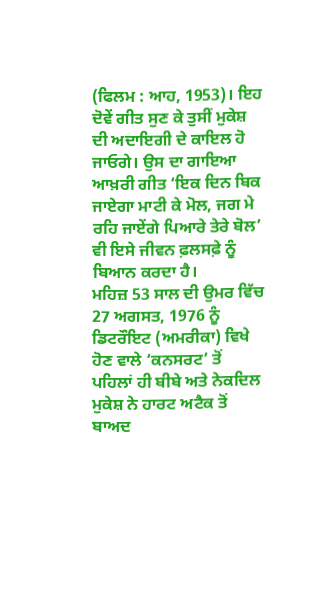(ਫਿਲਮ : ਆਹ, 1953)। ਇਹ ਦੋਵੇਂ ਗੀਤ ਸੁਣ ਕੇ ਤੁਸੀਂ ਮੁਕੇਸ਼ ਦੀ ਅਦਾਇਗੀ ਦੇ ਕਾਇਲ ਹੋ ਜਾਓਗੇ। ਉਸ ਦਾ ਗਾਇਆ ਆਖ਼ਰੀ ਗੀਤ ‘ਇਕ ਦਿਨ ਬਿਕ ਜਾਏਗਾ ਮਾਟੀ ਕੇ ਮੋਲ, ਜਗ ਮੇ ਰਹਿ ਜਾਏਂਗੇ ਪਿਆਰੇ ਤੇਰੇ ਬੋਲ’ ਵੀ ਇਸੇ ਜੀਵਨ ਫ਼ਲਸਫ਼ੇ ਨੂੰ ਬਿਆਨ ਕਰਦਾ ਹੈ।
ਮਹਿਜ਼ 53 ਸਾਲ ਦੀ ਉਮਰ ਵਿੱਚ 27 ਅਗਸਤ, 1976 ਨੂੰ ਡਿਟਰੌਇਟ (ਅਮਰੀਕਾ) ਵਿਖੇ ਹੋਣ ਵਾਲੇ ‘ਕਨਸਰਟ’ ਤੋਂ ਪਹਿਲਾਂ ਹੀ ਬੀਬੇ ਅਤੇ ਨੇਕਦਿਲ ਮੁਕੇਸ਼ ਨੇ ਹਾਰਟ ਅਟੈਕ ਤੋਂ ਬਾਅਦ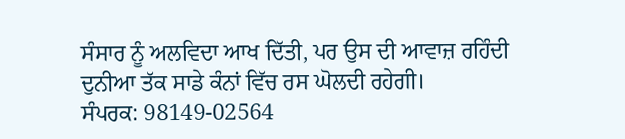ਸੰਸਾਰ ਨੂੰ ਅਲਵਿਦਾ ਆਖ ਦਿੱਤੀ, ਪਰ ਉਸ ਦੀ ਆਵਾਜ਼ ਰਹਿੰਦੀ ਦੁਨੀਆ ਤੱਕ ਸਾਡੇ ਕੰਨਾਂ ਵਿੱਚ ਰਸ ਘੋਲਦੀ ਰਹੇਗੀ।
ਸੰਪਰਕ: 98149-02564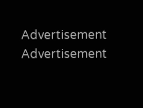Advertisement
Advertisement